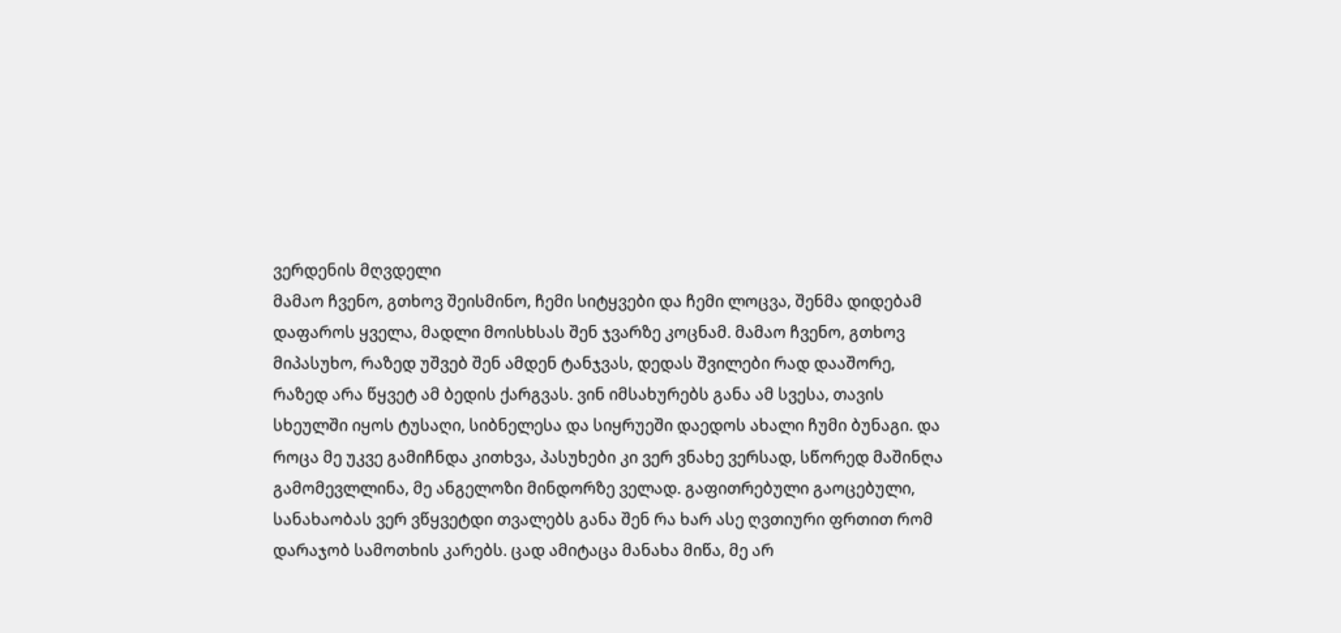ვერდენის მღვდელი
მამაო ჩვენო, გთხოვ შეისმინო, ჩემი სიტყვები და ჩემი ლოცვა, შენმა დიდებამ დაფაროს ყველა, მადლი მოისხსას შენ ჯვარზე კოცნამ. მამაო ჩვენო, გთხოვ მიპასუხო, რაზედ უშვებ შენ ამდენ ტანჯვას, დედას შვილები რად დააშორე, რაზედ არა წყვეტ ამ ბედის ქარგვას. ვინ იმსახურებს განა ამ სვესა, თავის სხეულში იყოს ტუსაღი, სიბნელესა და სიყრუეში დაედოს ახალი ჩუმი ბუნაგი. და როცა მე უკვე გამიჩნდა კითხვა, პასუხები კი ვერ ვნახე ვერსად, სწორედ მაშინღა გამომევლლინა, მე ანგელოზი მინდორზე ველად. გაფითრებული გაოცებული, სანახაობას ვერ ვწყვეტდი თვალებს განა შენ რა ხარ ასე ღვთიური ფრთით რომ დარაჯობ სამოთხის კარებს. ცად ამიტაცა მანახა მიწა, მე არ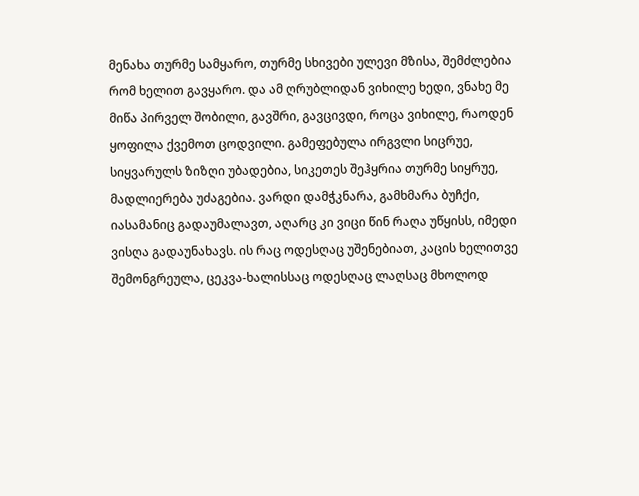მენახა თურმე სამყარო, თურმე სხივები ულევი მზისა, შემძლებია რომ ხელით გავყარო. და ამ ღრუბლიდან ვიხილე ხედი, ვნახე მე მიწა პირველ შობილი, გავშრი, გავცივდი, როცა ვიხილე, რაოდენ ყოფილა ქვემოთ ცოდვილი. გამეფებულა ირგვლი სიცრუე, სიყვარულს ზიზღი უბადებია, სიკეთეს შეჰყრია თურმე სიყრუე, მადლიერება უძაგებია. ვარდი დამჭკნარა, გამხმარა ბუჩქი, იასამანიც გადაუმალავთ, აღარც კი ვიცი წინ რაღა უწყისს, იმედი ვისღა გადაუნახავს. ის რაც ოდესღაც უშენებიათ, კაცის ხელითვე შემონგრეულა, ცეკვა-ხალისსაც ოდესღაც ლაღსაც მხოლოდ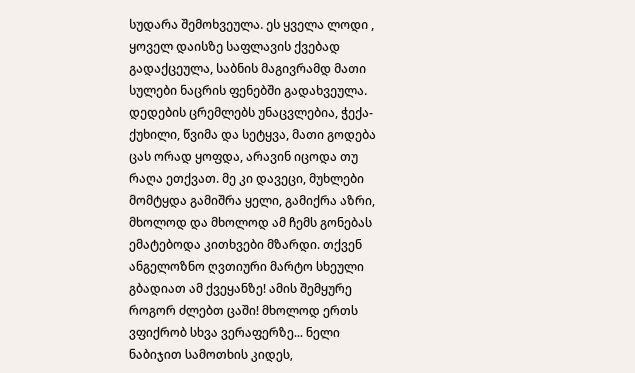სუდარა შემოხვეულა. ეს ყველა ლოდი , ყოველ დაისზე საფლავის ქვებად გადაქცეულა, საბნის მაგივრამდ მათი სულები ნაცრის ფენებში გადახვეულა. დედების ცრემლებს უნაცვლებია, ჭექა-ქუხილი, წვიმა და სეტყვა, მათი გოდება ცას ორად ყოფდა, არავინ იცოდა თუ რაღა ეთქვათ. მე კი დავეცი, მუხლები მომტყდა გამიშრა ყელი, გამიქრა აზრი, მხოლოდ და მხოლოდ ამ ჩემს გონებას ემატებოდა კითხვები მზარდი. თქვენ ანგელოზნო ღვთიური მარტო სხეული გბადიათ ამ ქვეყანზე! ამის შემყურე როგორ ძლებთ ცაში! მხოლოდ ერთს ვფიქრობ სხვა ვერაფერზე... ნელი ნაბიჯით სამოთხის კიდეს,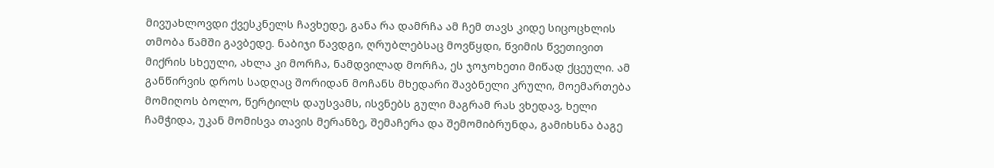მივუახლოვდი ქვესკნელს ჩავხედე, განა რა დამრჩა ამ ჩემ თავს კიდე სიცოცხლის თმობა წამში გავბედე. ნაბიჯი წავდგი, ღრუბლებსაც მოვწყდი, წვიმის წვეთივით მიქრის სხეული, ახლა კი მორჩა, ნამდვილად მორჩა, ეს ჯოჯოხეთი მიწად ქცეული. ამ განწირვის დროს სადღაც შორიდან მოჩანს მხედარი შავბნელი კრული, მოემართება მომიღოს ბოლო, წერტილს დაუსვამს, ისვნებს გული მაგრამ რას ვხედავ, ხელი ჩამჭიდა, უკან მომისვა თავის მერანზე, შემაჩერა და შემომიბრუნდა, გამიხსნა ბაგე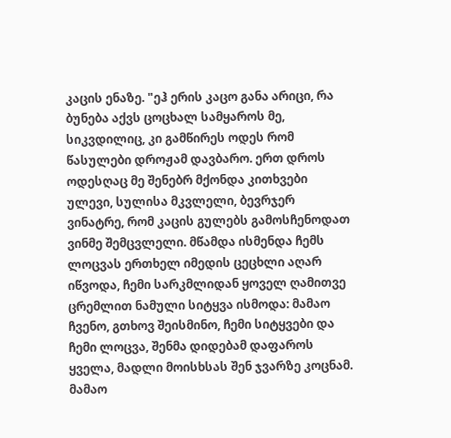კაცის ენაზე. "ეჰ ერის კაცო განა არიცი, რა ბუნება აქვს ცოცხალ სამყაროს მე, სიკვდილიც, კი გამწირეს ოდეს რომ წასულები დროჟამ დავბარო. ერთ დროს ოდესღაც მე შენებრ მქონდა კითხვები ულევი, სულისა მკვლელი, ბევრჯერ ვინატრე, რომ კაცის გულებს გამოსჩენოდათ ვინმე შემცვლელი. მწამდა ისმენდა ჩემს ლოცვას ერთხელ იმედის ცეცხლი აღარ იწვოდა, ჩემი სარკმლიდან ყოველ ღამითვე ცრემლით ნამული სიტყვა ისმოდა: მამაო ჩვენო, გთხოვ შეისმინო, ჩემი სიტყვები და ჩემი ლოცვა, შენმა დიდებამ დაფაროს ყველა, მადლი მოისხსას შენ ჯვარზე კოცნამ. მამაო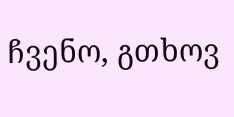ჩვენო, გთხოვ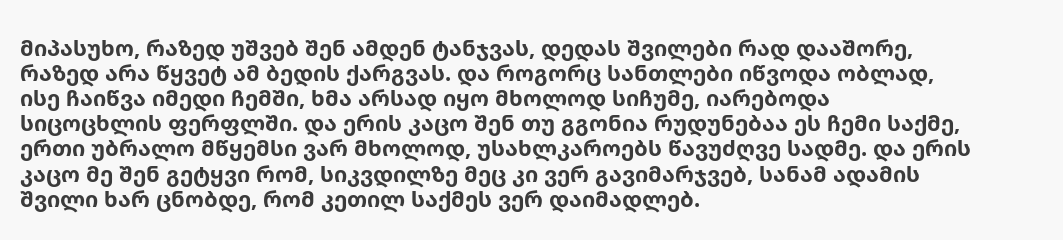მიპასუხო, რაზედ უშვებ შენ ამდენ ტანჯვას, დედას შვილები რად დააშორე, რაზედ არა წყვეტ ამ ბედის ქარგვას. და როგორც სანთლები იწვოდა ობლად, ისე ჩაიწვა იმედი ჩემში, ხმა არსად იყო მხოლოდ სიჩუმე, იარებოდა სიცოცხლის ფერფლში. და ერის კაცო შენ თუ გგონია რუდუნებაა ეს ჩემი საქმე, ერთი უბრალო მწყემსი ვარ მხოლოდ, უსახლკაროებს წავუძღვე სადმე. და ერის კაცო მე შენ გეტყვი რომ, სიკვდილზე მეც კი ვერ გავიმარჯვებ, სანამ ადამის შვილი ხარ ცნობდე, რომ კეთილ საქმეს ვერ დაიმადლებ.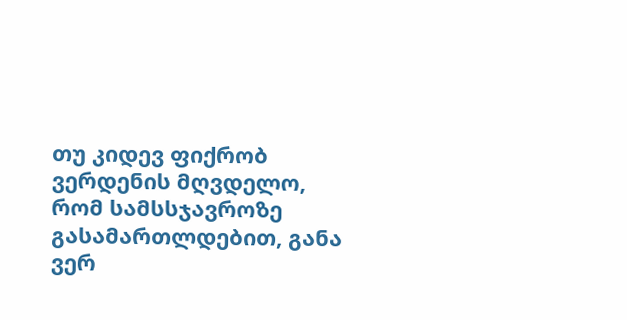თუ კიდევ ფიქრობ ვერდენის მღვდელო, რომ სამსსჯავროზე გასამართლდებით, განა ვერ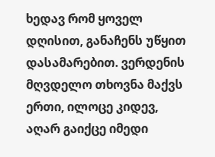ხედავ რომ ყოველ დღისით, განაჩენს უწყით დასამარებით. ვერდენის მღვდელო თხოვნა მაქვს ერთი, ილოცე კიდევ, აღარ გაიქცე იმედი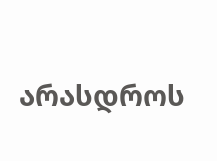არასდროს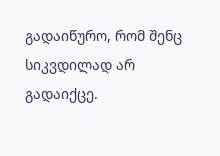გადაიწურო, რომ შენც სიკვდილად არ გადაიქცე.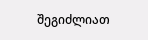შეგიძლიათ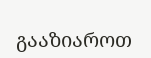გააზიაროთ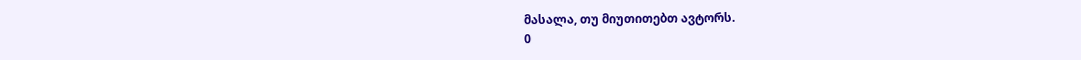მასალა, თუ მიუთითებთ ავტორს.
0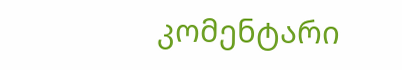კომენტარი